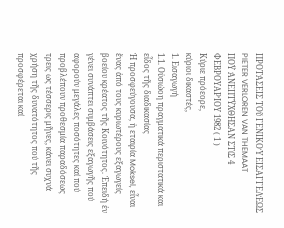ΠΡΟΤΆΣΕΙΣ ΤΟῦ ΓΕΝΙΚΟΎ ΕΙΣΑΓΓΕΛΈΩΣ
PIETER VERLOREN VAN THEMAAT
ΠΟΫ ΆΝΕΠΤΫΧΘΗΣΑΝ ΣΤίΣ 4 ΦΕΒΡΟΥΑΡΊΟΥ 1982 ( 1 )
Κύριε πρόεορε,
κύριοι δικαστές,
1. Εισαγωγή
1.1. Οὐσιώοη πραγματικά περιστατικά και εἶδος τῆς διαδικασίας
Ἡ προσφεύγουσα, ἡ εταιρία Moksel, εἶναι ἕνας ἀπό τους κυριωτέρους εξαγωγείς βοείου κρέατος τῆς Κοινότητος. Ἐπειδή ἐν γένει συνάπτει συμβάσεις εξαγωγῆς πού αφορούν μεγάλες ποσότητες καί πού προβλέπουν προθεσμία παραδόσεως τρεις ως τέσσερις μῆνες, κάνει συχνά χρήση τῆς δυνατότητος πού τῆς προσφέρεται καί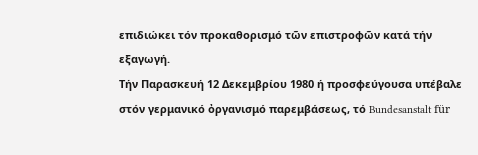επιδιώκει τόν προκαθορισμό τῶν επιστροφῶν κατά τήν εξαγωγή.
Τήν Παρασκευή 12 Δεκεμβρίου 1980 ή προσφεύγουσα υπέβαλε στόν γερμανικό ὀργανισμό παρεμβάσεως, τό Bundesanstalt für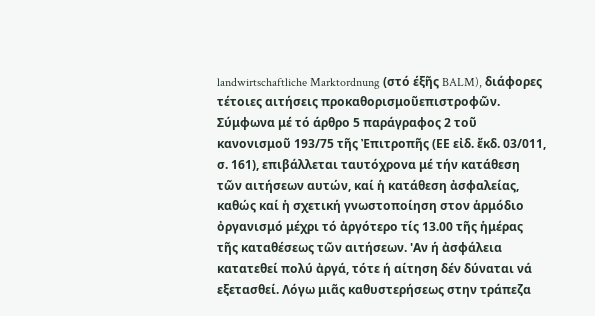landwirtschaftliche Marktordnung (στό έξῆς BALM), διάφορες τέτοιες αιτήσεις προκαθορισμοῦεπιστροφῶν.
Σύμφωνα μέ τό άρθρο 5 παράγραφος 2 τοῦ κανονισμοῦ 193/75 τῆς Ἐπιτροπῆς (ΕΕ εἰδ. ἔκδ. 03/011, σ. 161), επιβάλλεται ταυτόχρονα μέ τήν κατάθεση τῶν αιτήσεων αυτών, καί ἡ κατάθεση ἀσφαλείας, καθώς καί ἡ σχετική γνωστοποίηση στον ἁρμόδιο ὀργανισμό μέχρι τό ἀργότερο τίς 13.00 τῆς ἡμέρας τῆς καταθέσεως τῶν αιτήσεων. 'Αν ή ἀσφάλεια κατατεθεί πολύ ἀργά, τότε ή αίτηση δέν δύναται νά εξετασθεί. Λόγω μιᾶς καθυστερήσεως στην τράπεζα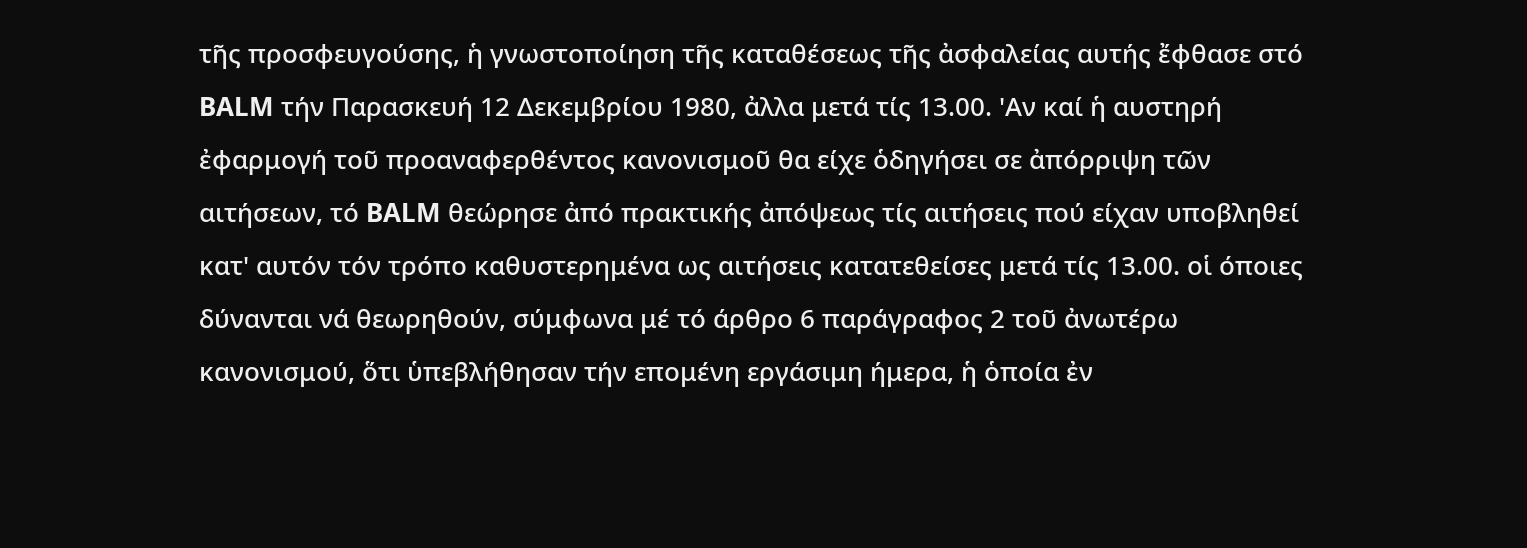τῆς προσφευγούσης, ἡ γνωστοποίηση τῆς καταθέσεως τῆς ἀσφαλείας αυτής ἔφθασε στό BALM τήν Παρασκευή 12 Δεκεμβρίου 1980, ἀλλα μετά τίς 13.00. 'Αν καί ἡ αυστηρή ἐφαρμογή τοῦ προαναφερθέντος κανονισμοῦ θα είχε ὁδηγήσει σε ἀπόρριψη τῶν αιτήσεων, τό BALM θεώρησε ἀπό πρακτικής ἀπόψεως τίς αιτήσεις πού είχαν υποβληθεί κατ' αυτόν τόν τρόπο καθυστερημένα ως αιτήσεις κατατεθείσες μετά τίς 13.00. οἱ όποιες δύνανται νά θεωρηθούν, σύμφωνα μέ τό άρθρο 6 παράγραφος 2 τοῦ ἀνωτέρω κανονισμού, ὅτι ὑπεβλήθησαν τήν επομένη εργάσιμη ήμερα, ἡ ὁποία ἐν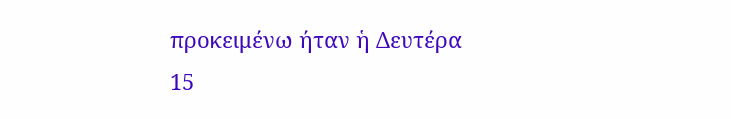προκειμένω ήταν ἡ Δευτέρα 15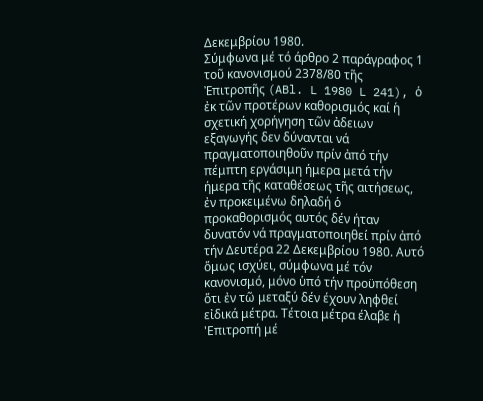Δεκεμβρίου 1980.
Σύμφωνα μέ τό άρθρο 2 παράγραφος 1 τοῦ κανονισμού 2378/80 τῆς Ἐπιτροπῆς (ABl. L 1980 L 241), ὁ ἐκ τῶν προτέρων καθορισμός καί ἡ σχετική χορήγηση τῶν ἀδειων εξαγωγής δεν δύνανται νά πραγματοποιηθοῦν πρίν ἀπό τήν πέμπτη εργάσιμη ήμερα μετά τήν ήμερα τῆς καταθέσεως τῆς αιτήσεως, ἐν προκειμένω δηλαδή ὁ προκαθορισμός αυτός δέν ήταν δυνατόν νά πραγματοποιηθεί πρίν ἀπό τήν Δευτέρα 22 Δεκεμβρίου 1980. Αυτό ὅμως ισχύει, σύμφωνα μέ τόν κανονισμό, μόνο ὑπό τήν προϋπόθεση ὅτι ἐν τῶ μεταξύ δέν έχουν ληφθεί εἰδικά μέτρα. Τέτοια μέτρα έλαβε ἡ 'Επιτροπή μέ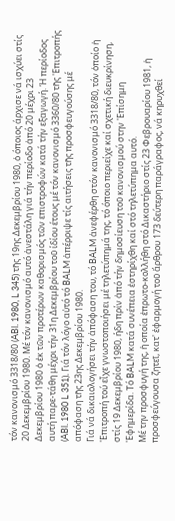τόν κανονισμό 3318/80 (ABl. 1980, L 345) τῆς 19ης Δεκεμβρίου 1980, ὁ όποιος άρχισε νά ισχύει στίς 20 Δεκεμβρίου 1980. Μέ τόν κανονισμό αυτό ἀνεστάλη γιά τήν περίοδο ἀπό 20 μέχρι 23 Δεκεμβρίου 1980 ὁ ἐκ τῶν προτέρων καθορισμός τῶν επιστροφών κατά τήν εξαγωγή. Ή περίοδος αυτή παρε-τάθη μέχρι τήν 31η Δεκεμβρίου τοῦ ίδίου έτους μέ τόν κανονισμό 3360/80 τῆς 'Επιτροπής (ABl. 1980 L 351). Γιά τόν λόγο αὐτό τό BALM ἀπέρριψε τίς αιτήσεις τῆς προσφευγούσης μέ απόφαση τῆς 23ης Δεκεμβρίου 1980.
Γιά νά δικαιολογήσει τήν ἀπόφαση του, τό BALM ἀνεφέρθη στόν κανονισμό 3318/80, τόν ὁποίο ἡ 'Επιτροπή τού εἶχε γνωστοποιήσει μέ τηλετύπημά της, τό όποιο περιείχε καί σχετική διευκρίνηση, στίς 19 Δεκεμβρίου 1980, ήδη πρίν ἀπό τήν δημοσίευση τοῦ κανονισμού στην 'Επίσημη 'Εφημερίδα. Τό BALM κατά συνέπεια ἐστηρίχθη καί στό τηλετύπημα αυτό.
Μέ την προσφυγή της, ἡ οποία ἐπρωτο-κολλήθη στό Δικαστήριο στίς 23 Φεβρουαρίου 1981, ἡ προσφεύγουσα ζητεῖ, κατ' ἐφαρμογή τοῦ ἄρθρου 173 δεύτερη παράγραφος, νά κηρυχθεί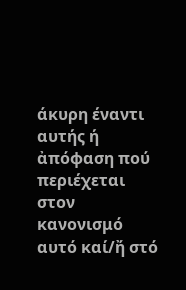άκυρη έναντι αυτής ή ἀπόφαση πού περιέχεται στον κανονισμό αυτό καί/ἤ στό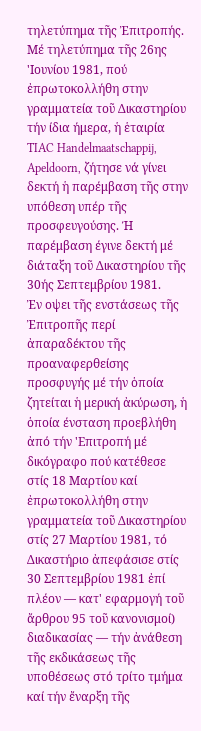τηλετύπημα τῆς Ἐπιτροπής.
Μέ τηλετύπημα τῆς 26ης 'Ιουνίου 1981, πού ἐπρωτοκολλήθη στην γραμματεία τοῦ Δικαστηρίου τήν ίδια ήμερα, ἡ ἑταιρία TIAC Handelmaatschappij, Apeldoorn, ζήτησε νά γίνει δεκτή ἡ παρέμβαση τῆς στην υπόθεση υπέρ τῆς προσφευγούσης. Ή παρέμβαση έγινε δεκτή μέ διάταξη τοῦ Δικαστηρίου τῆς 30ής Σεπτεμβρίου 1981.
Ἐν οψει τῆς ενστάσεως τῆς Ἐπιτροπῆς περί ἀπαραδέκτου τῆς προαναφερθείσης προσφυγής μέ τήν ὁποία ζητείται ἡ μερική ἀκύρωση, ἡ ὁποία ένσταση προεβλήθη ἀπό τήν 'Επιτροπή μέ δικόγραφο πού κατέθεσε στίς 18 Μαρτίου καί ἐπρωτοκολλήθη στην γραμματεία τοῦ Δικαστηρίου στίς 27 Μαρτίου 1981, τό Δικαστήριο ἀπεφάσισε στίς 30 Σεπτεμβρίου 1981 ἐπί πλέον — κατ' εφαρμογή τοῦ ἄρθρου 95 τοῦ κανονισμοί) διαδικασίας — τήν ἀνάθεση τῆς εκδικάσεως τῆς υποθέσεως στό τρίτο τμήμα καί τήν ἔναρξη τῆς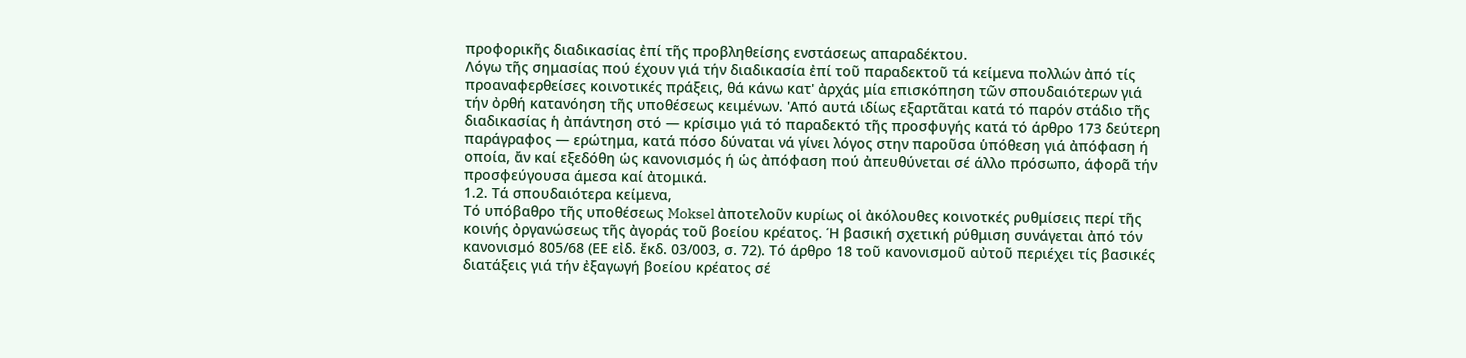προφορικῆς διαδικασίας ἐπί τῆς προβληθείσης ενστάσεως απαραδέκτου.
Λόγω τῆς σημασίας πού έχουν γιά τήν διαδικασία ἐπί τοῦ παραδεκτοῦ τά κείμενα πολλών ἀπό τίς προαναφερθείσες κοινοτικές πράξεις, θά κάνω κατ' ἀρχάς μία επισκόπηση τῶν σπουδαιότερων γιά τήν ὀρθή κατανόηση τῆς υποθέσεως κειμένων. 'Από αυτά ιδίως εξαρτᾶται κατά τό παρόν στάδιο τῆς διαδικασίας ἡ ἀπάντηση στό — κρίσιμο γιά τό παραδεκτό τῆς προσφυγής κατά τό άρθρο 173 δεύτερη παράγραφος — ερώτημα, κατά πόσο δύναται νά γίνει λόγος στην παροῦσα ὑπόθεση γιά ἀπόφαση ή οποία, ἄν καί εξεδόθη ὡς κανονισμός ή ὡς ἀπόφαση πού ἀπευθύνεται σέ άλλο πρόσωπο, άφορᾶ τήν προσφεύγουσα άμεσα καί ἀτομικά.
1.2. Τά σπουδαιότερα κείμενα,
Τό υπόβαθρο τῆς υποθέσεως Moksel ἀποτελοῦν κυρίως οἱ ἀκόλουθες κοινοτκές ρυθμίσεις περί τῆς κοινής ὀργανώσεως τῆς ἀγοράς τοῦ βοείου κρέατος. Ή βασική σχετική ρύθμιση συνάγεται ἀπό τόν κανονισμό 805/68 (ΕΕ εἰδ. ἔκδ. 03/003, σ. 72). Τό άρθρο 18 τοῦ κανονισμοῦ αὐτοῦ περιέχει τίς βασικές διατάξεις γιά τήν ἐξαγωγή βοείου κρέατος σέ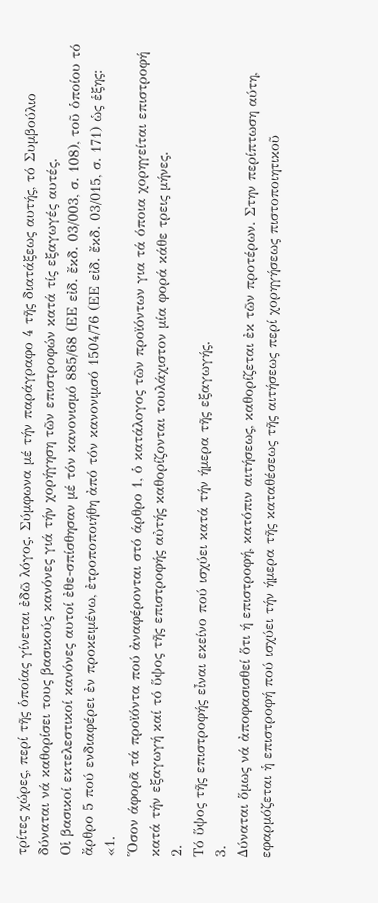τρίτες χώρες, περί τῆς ὁποίας γίνεται ἐδῶ λόγος. Σύμφωνα μέ τήν παράγραφο 4 τῆς διατάξεως αυτής, τό Συμβούλιο δύναται νά καθορίσει τους βασικούς κανόνες γιά τήν χορήγηση τῶν επιστροφών κατά τίς εξαγωγές αυτές.
Οἱ βασικοί εκτελεστικοί κανόνες αυτοί ἐθε-σπίσθησαν μέ τόν κανονισμό 885/68 (ΕΕ εἰδ. ἔκδ. 03/003, σ. 108), τοῦ ὁποίου τό ἄρθρο 5 πού ενδιαφέρει ἐν προκειμένω, ἐτροποποιήθη ἀπό τόν κανονιμσό 1504/76 (ΕΕ εἰδ. ἔκδ. 03/015, σ. 171) ὡς ἑξης:
«1.
Ὅσον άφορᾶ τά προϊόντα πού ἀναφέρονται στό άρθρο 1, ὁ κατάλογος τῶν προϊόντων για τά όποια χορηγείται επιστροφή κατά τήν εξαγωγή καί τό ὕψος τῆς επιστροφής αὐτής καθορίζονται τουλάχιστον μία φορά κάθε τρεις μήνες.
2.
Τό ὕψος τῆς επιστροφής εἶναι εκείνο πού ισχύει κατά τήν ήμερα τῆς εξαγωγής.
3.
Δύναται ὅμως νά ἀποφασισθεί ὅτι ή επιστροφή, κατόπιν αιτήσεως, καθορίζεται ἐκ τῶν προτέρων. Στην περίπτωση αύτη, εφαρμόζεται ἡ επιστροφή πού ισχύει τήν ήμερα τῆς καταθέσεως τῆς αιτήσεως περί χορηγήσεως πιστοποιητικοῦ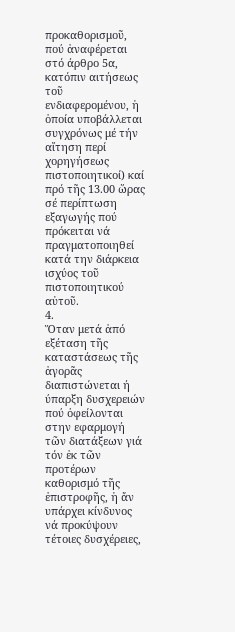προκαθορισμοῦ, πού ἀναφέρεται στό άρθρο 5α, κατόπιν αιτήσεως τοῦ ενδιαφερομένου, ἡ ὁποία υποβάλλεται συγχρόνως μέ τήν αἴτηση περί χορηγήσεως πιστοποιητικοί) καί πρό τῆς 13.00 ὥρας σέ περίπτωση εξαγωγής πού πρόκειται νά πραγματοποιηθεί κατά την διάρκεια ισχύος τοῦ πιστοποιητικού αὐτοῦ.
4.
Ὅταν μετά ἀπό εξέταση τῆς καταστάσεως τῆς ἀγορᾶς διαπιστώνεται ή ύπαρξη δυσχερειών πού ὀφείλονται στην εφαρμογή τῶν διατάξεων γιά τόν ἐκ τῶν προτέρων καθορισμό τῆς ἐπιστροφῆς, ἡ ἄν υπάρχει κίνδυνος νά προκύψουν τέτοιες δυσχέρειες,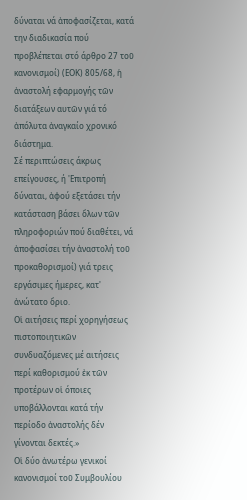δύναται νά ἀποφασίζεται, κατά την διαδικασία πού προβλέπεται στό άρθρο 27 τοῦ κανονισμοί) (ΕΟΚ) 805/68, ἡ ἀναστολή εφαρμογής τῶν διατάξεων αυτῶν γιά τό ἀπόλυτα ἀναγκαίο χρονικό διάστημα.
Σέ περιπτώσεις άκρως επείγουσες, ή 'Επιτροπή δύναται, ἀφού εξετάσει τήν κατάσταση βάσει ὅλων τῶν πληροφοριών πού διαθέτει, νά ἀποφασίσει τήν ἀναστολή τοῦ προκαθορισμοί) γιά τρεις εργάσιμες ήμερες, κατ' ἀνώτατο ὅριο.
Οἱ αιτήσεις περί χορηγήσεως πιστοποιητικῶν συνδυαζόμενες μέ αιτήσεις περί καθορισμού ἐκ τῶν προτέρων οἱ όποιες υποβάλλονται κατά τήν περίοδο ἀναστολής δέν γίνονται δεκτές.»
Οἱ δύο ἀνωτέρω γενικοί κανονισμοί τοῦ Συμβουλίου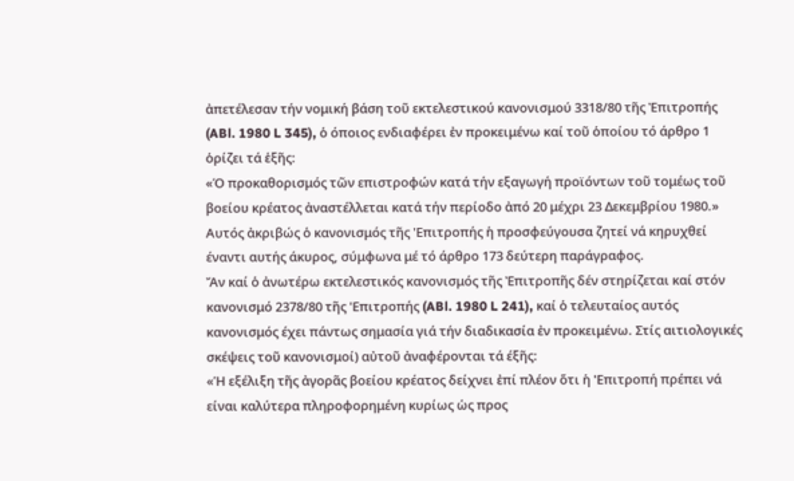ἀπετέλεσαν τήν νομική βάση τοῦ εκτελεστικού κανονισμού 3318/80 τῆς Ἐπιτροπής (ABl. 1980 L 345), ὁ όποιος ενδιαφέρει ἐν προκειμένω καί τοῦ ὁποίου τό άρθρο 1 ὁρίζει τά ἑξῆς:
«Ό προκαθορισμός τῶν επιστροφών κατά τήν εξαγωγή προϊόντων τοῦ τομέως τοῦ βοείου κρέατος ἀναστέλλεται κατά τήν περίοδο ἀπό 20 μέχρι 23 Δεκεμβρίου 1980.»
Αυτός ἀκριβώς ὁ κανονισμός τῆς 'Επιτροπής ἡ προσφεύγουσα ζητεί νά κηρυχθεί έναντι αυτής άκυρος, σύμφωνα μέ τό άρθρο 173 δεύτερη παράγραφος.
Ἄν καί ὁ ἀνωτέρω εκτελεστικός κανονισμός τῆς Ἐπιτροπῆς δέν στηρίζεται καί στόν κανονισμό 2378/80 τῆς 'Επιτροπής (ABl. 1980 L 241), καί ὁ τελευταίος αυτός κανονισμός έχει πάντως σημασία γιά τήν διαδικασία ἐν προκειμένω. Στίς αιτιολογικές σκέψεις τοῦ κανονισμοί) αὐτοῦ ἀναφέρονται τά έξῆς:
«Ἡ εξέλιξη τῆς ἀγορᾶς βοείου κρέατος δείχνει ἐπί πλέον ὅτι ἡ 'Επιτροπή πρέπει νά είναι καλύτερα πληροφορημένη κυρίως ὡς προς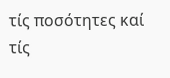τίς ποσότητες καί τίς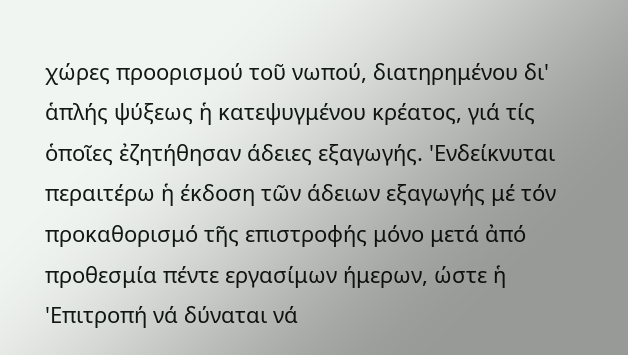χώρες προορισμού τοῦ νωπού, διατηρημένου δι' ἁπλής ψύξεως ἡ κατεψυγμένου κρέατος, γιά τίς ὁποῖες ἐζητήθησαν άδειες εξαγωγής. 'Ενδείκνυται περαιτέρω ἡ έκδοση τῶν άδειων εξαγωγής μέ τόν προκαθορισμό τῆς επιστροφής μόνο μετά ἀπό προθεσμία πέντε εργασίμων ήμερων, ώστε ἡ 'Επιτροπή νά δύναται νά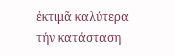ἐκτιμᾶ καλύτερα τήν κατάσταση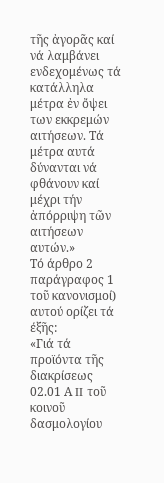τῆς ἀγορᾶς καί νά λαμβάνει ενδεχομένως τά κατάλληλα μέτρα ἐν ὄψει των εκκρεμών αιτήσεων. Τά μέτρα αυτά δύνανται νά φθάνουν καί μέχρι τήν ἀπόρριψη τῶν αιτήσεων αυτών.»
Τό άρθρο 2 παράγραφος 1 τοῦ κανονισμοί) αυτού ορίζει τά έξῆς:
«Γιά τά προϊόντα τῆς διακρίσεως 02.01 Α II τοῦ κοινοῦ δασμολογίου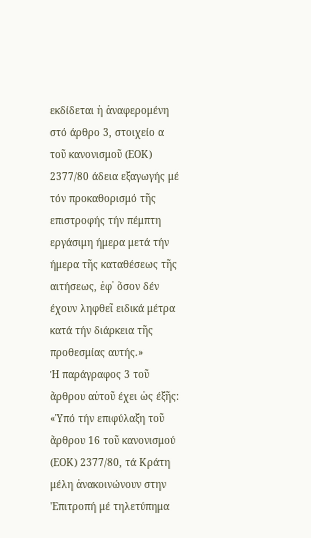εκδίδεται ἡ ἀναφερομένη στό άρθρο 3, στοιχείο α τοῦ κανονισμοῦ (ΕΟΚ) 2377/80 άδεια εξαγωγής μέ τόν προκαθορισμό τῆς επιστροφής τήν πέμπτη εργάσιμη ήμερα μετά τήν ήμερα τῆς καταθέσεως τῆς αιτήσεως, ἐφ᾽ ὅσον δέν έχουν ληφθεῖ ειδικά μέτρα κατά τήν διάρκεια τῆς προθεσμίας αυτής.»
Ή παράγραφος 3 τοῦ ἄρθρου αὐτοῦ έχει ὡς έξῆς:
«Ὑπό τήν επιφύλαξη τοῦ ἄρθρου 16 τοῦ κανονισμού (ΕΟΚ) 2377/80, τά Κράτη μέλη ἀνακοινώνουν στην 'Επιτροπή μέ τηλετύπημα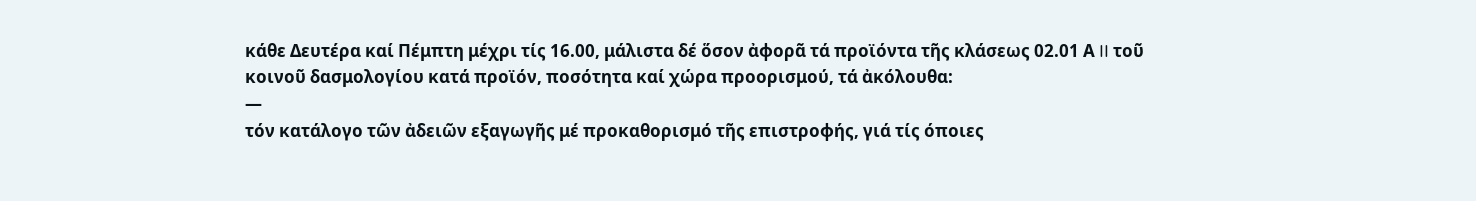κάθε Δευτέρα καί Πέμπτη μέχρι τίς 16.00, μάλιστα δέ ὅσον ἀφορᾶ τά προϊόντα τῆς κλάσεως 02.01 Α II τοῦ κοινοῦ δασμολογίου κατά προϊόν, ποσότητα καί χώρα προορισμού, τά ἀκόλουθα:
—
τόν κατάλογο τῶν ἀδειῶν εξαγωγῆς μέ προκαθορισμό τῆς επιστροφής, γιά τίς όποιες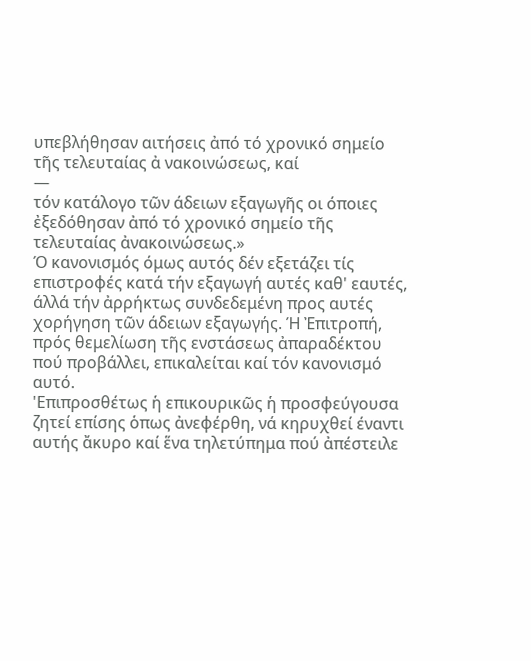υπεβλήθησαν αιτήσεις ἀπό τό χρονικό σημείο τῆς τελευταίας ἀ νακοινώσεως, καί
—
τόν κατάλογο τῶν άδειων εξαγωγῆς οι όποιες ἐξεδόθησαν ἀπό τό χρονικό σημείο τῆς τελευταίας ἀνακοινώσεως.»
Ό κανονισμός όμως αυτός δέν εξετάζει τίς επιστροφές κατά τήν εξαγωγή αυτές καθ' εαυτές, άλλά τήν ἀρρήκτως συνδεδεμένη προς αυτές χορήγηση τῶν άδειων εξαγωγής. Ή Ἐπιτροπή, πρός θεμελίωση τῆς ενστάσεως ἀπαραδέκτου πού προβάλλει, επικαλείται καί τόν κανονισμό αυτό.
'Επιπροσθέτως ἡ επικουρικῶς ἡ προσφεύγουσα ζητεί επίσης ὁπως ἀνεφέρθη, νά κηρυχθεί έναντι αυτής ἄκυρο καί ἕνα τηλετύπημα πού ἀπέστειλε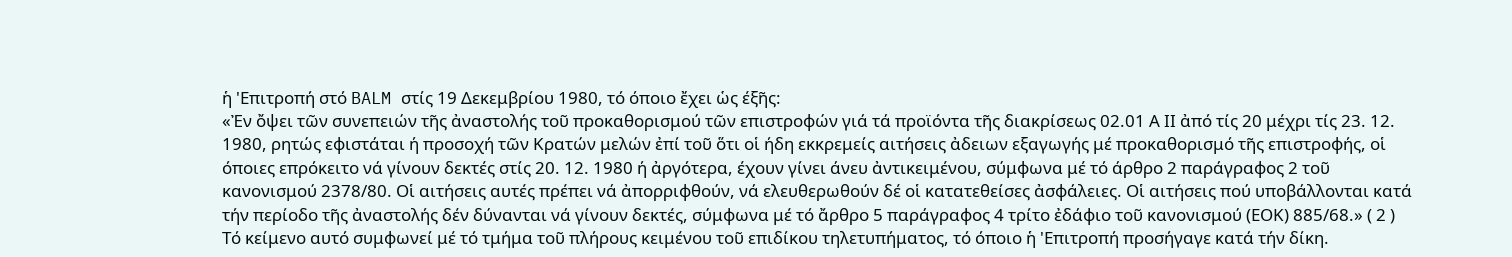ἡ 'Επιτροπή στό BALM στίς 19 Δεκεμβρίου 1980, τό όποιο ἔχει ὡς έξῆς:
«Ἐν ὄψει τῶν συνεπειών τῆς ἀναστολής τοῦ προκαθορισμού τῶν επιστροφών γιά τά προϊόντα τῆς διακρίσεως 02.01 Α ΙΙ ἀπό τίς 20 μέχρι τίς 23. 12. 1980, ρητώς εφιστάται ή προσοχή τῶν Κρατών μελών ἐπί τοῦ ὅτι οἱ ήδη εκκρεμείς αιτήσεις ἀδειων εξαγωγής μέ προκαθορισμό τῆς επιστροφής, οἱ όποιες επρόκειτο νά γίνουν δεκτές στίς 20. 12. 1980 ή ἀργότερα, έχουν γίνει άνευ ἀντικειμένου, σύμφωνα μέ τό άρθρο 2 παράγραφος 2 τοῦ κανονισμού 2378/80. Οἱ αιτήσεις αυτές πρέπει νά ἀπορριφθούν, νά ελευθερωθούν δέ οἱ κατατεθείσες ἀσφάλειες. Οἱ αιτήσεις πού υποβάλλονται κατά τήν περίοδο τῆς ἀναστολής δέν δύνανται νά γίνουν δεκτές, σύμφωνα μέ τό ἄρθρο 5 παράγραφος 4 τρίτο ἐδάφιο τοῦ κανονισμού (ΕΟΚ) 885/68.» ( 2 )
Τό κείμενο αυτό συμφωνεί μέ τό τμήμα τοῦ πλήρους κειμένου τοῦ επιδίκου τηλετυπήματος, τό όποιο ἡ 'Επιτροπή προσήγαγε κατά τήν δίκη.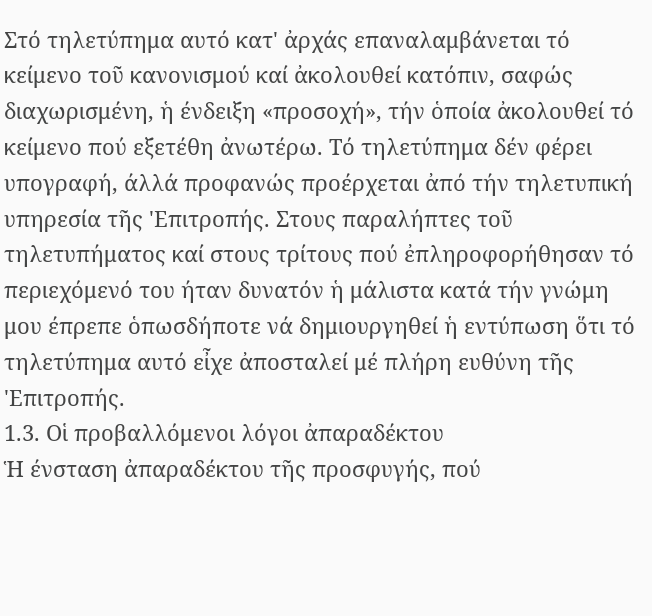Στό τηλετύπημα αυτό κατ' ἀρχάς επαναλαμβάνεται τό κείμενο τοῦ κανονισμού καί ἀκολουθεί κατόπιν, σαφώς διαχωρισμένη, ἡ ένδειξη «προσοχή», τήν ὁποία ἀκολουθεί τό κείμενο πού εξετέθη ἀνωτέρω. Τό τηλετύπημα δέν φέρει υπογραφή, άλλά προφανώς προέρχεται ἀπό τήν τηλετυπική υπηρεσία τῆς 'Επιτροπής. Στους παραλήπτες τοῦ τηλετυπήματος καί στους τρίτους πού ἐπληροφορήθησαν τό περιεχόμενό του ήταν δυνατόν ἡ μάλιστα κατά τήν γνώμη μου έπρεπε ὁπωσδήποτε νά δημιουργηθεί ἡ εντύπωση ὅτι τό τηλετύπημα αυτό εἶχε ἀποσταλεί μέ πλήρη ευθύνη τῆς 'Επιτροπής.
1.3. Οἱ προβαλλόμενοι λόγοι ἀπαραδέκτου
Ἡ ένσταση ἀπαραδέκτου τῆς προσφυγής, πού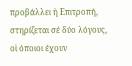προβάλλει ἡ Επιτροπή, στηρίζεται σέ δύο λόγους, οἱ όποιοι έχουν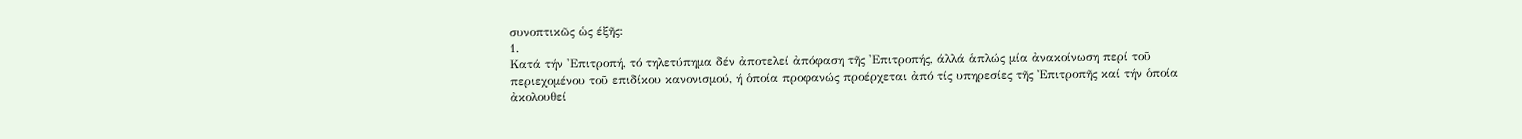συνοπτικῶς ὡς έξῆς:
1.
Κατά τήν 'Επιτροπή, τό τηλετύπημα δέν ἀποτελεί ἀπόφαση τῆς 'Επιτροπής, άλλά ἁπλώς μία ἀνακοίνωση περί τοῦ περιεχομένου τοῦ επιδίκου κανονισμού, ή ὁποία προφανώς προέρχεται ἀπό τίς υπηρεσίες τῆς Ἐπιτροπῆς καί τήν ὁποία ἀκολουθεί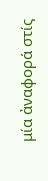μία ἀναφορά στίς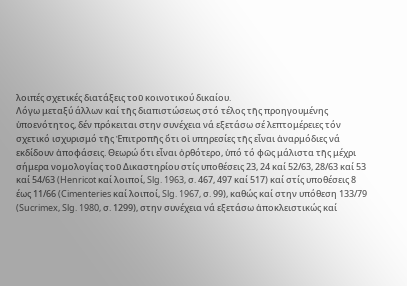λοιπές σχετικές διατάξεις τοῦ κοινοτικού δικαίου.
Λόγω μεταξύ άλλων καί τῆς διαπιστώσεως στό τέλος τῆς προηγουμένης ὑποενότητος, δέν πρόκειται στην συνέχεια νά εξετάσω σέ λεπτομέρειες τόν σχετικό ισχυρισμό τῆς Ἐπιτροπῆς ὅτι οἱ υπηρεσίες τῆς εἶναι ἀναρμόδιες νά εκδίδουν ἀποφάσεις. Θεωρώ ὅτι εἶναι ὀρθότερο, ὑπό τό φῶς μάλιστα τῆς μέχρι σήμερα νομολογίας τοῦ Δικαστηρίου στίς υποθέσεις 23, 24 καί 52/63, 28/63 καί 53 καί 54/63 (Henricot καί λοιποί, Slg. 1963, σ. 467, 497 καί 517) καί στίς υποθέσεις 8 έως 11/66 (Cimenteries καί λοιποί, Slg. 1967, σ. 99), καθώς καί στην υπόθεση 133/79 (Sucrimex, Slg. 1980, σ. 1299), στην συνέχεια νά εξετάσω ἀποκλειστικώς καί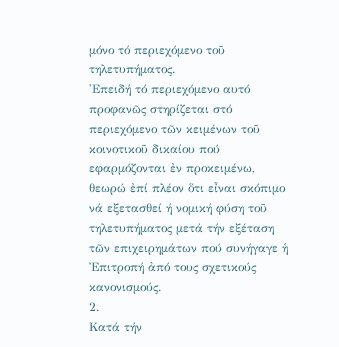μόνο τό περιεχόμενο τοῦ τηλετυπήματος.
'Επειδή τό περιεχόμενο αυτό προφανῶς στηρίζεται στό περιεχόμενο τῶν κειμένων τοῦ κοινοτικοῦ δικαίου πού εφαρμόζονται ἐν προκειμένω, θεωρώ ἐπί πλέον ὅτι εἶναι σκόπιμο νά εξετασθεί ή νομική φύση τοῦ τηλετυπήματος μετά τήν εξέταση τῶν επιχειρημάτων πού συνήγαγε ἡ Ἐπιτροπή ἀπό τους σχετικούς κανονισμούς.
2.
Κατά τήν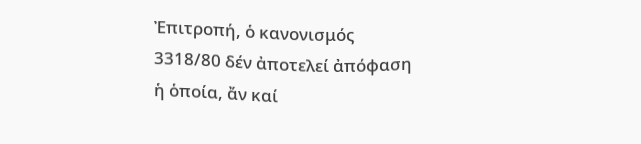Ἐπιτροπή, ὁ κανονισμός 3318/80 δέν ἀποτελεί ἀπόφαση ἡ ὁποία, ἄν καί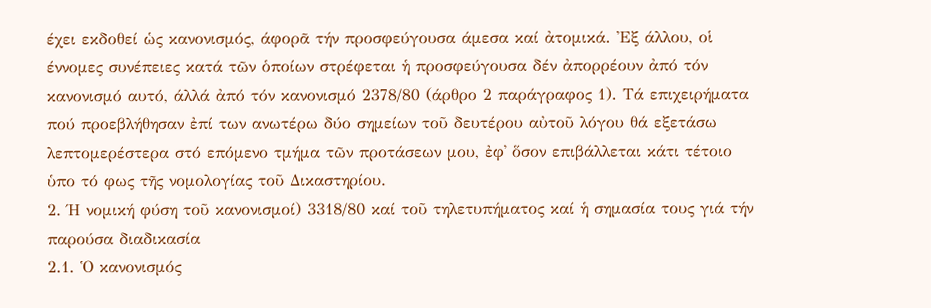έχει εκδοθεί ὡς κανονισμός, άφορᾶ τήν προσφεύγουσα άμεσα καί ἀτομικά. Ἐξ άλλου, οἱ έννομες συνέπειες κατά τῶν ὁποίων στρέφεται ἡ προσφεύγουσα δέν ἀπορρέουν ἀπό τόν κανονισμό αυτό, άλλά ἀπό τόν κανονισμό 2378/80 (άρθρο 2 παράγραφος 1). Τά επιχειρήματα πού προεβλήθησαν ἐπί των ανωτέρω δύο σημείων τοῦ δευτέρου αὐτοῦ λόγου θά εξετάσω λεπτομερέστερα στό επόμενο τμήμα τῶν προτάσεων μου, ἐφ᾽ ὅσον επιβάλλεται κάτι τέτοιο ὑπο τό φως τῆς νομολογίας τοῦ Δικαστηρίου.
2. Ή νομική φύση τοῦ κανονισμοί) 3318/80 καί τοῦ τηλετυπήματος καί ἡ σημασία τους γιά τήν παρούσα διαδικασία
2.1. Ὁ κανονισμός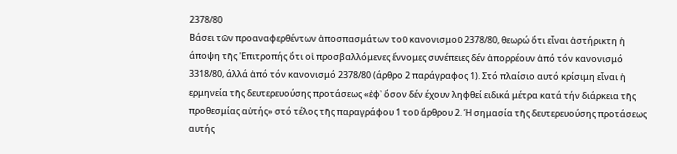2378/80
Βάσει τῶν προαναφερθέντων ἀποσπασμάτων τοῦ κανονισμοῦ 2378/80, θεωρώ ὅτι εἶναι ἀστήρικτη ἡ άποψη τῆς 'Επιτροπής ὅτι οἱ προσβαλλόμενες ἔννομες συνέπειες δέν ἀπορρέουν ἀπό τόν κανονισμό 3318/80, άλλά ἀπό τόν κανονισμό 2378/80 (άρθρο 2 παράγραφος 1). Στό πλαίσιο αυτό κρίσιμη εἶναι ἡ ερμηνεία τῆς δευτερευούσης προτάσεως «ἐφ᾽ ὅσον δέν έχουν ληφθεί ειδικά μέτρα κατά τήν διάρκεια τῆς προθεσμίας αὐτής» στό τέλος τῆς παραγράφου 1 τοῦ ἄρθρου 2. Ή σημασία τῆς δευτερευούσης προτάσεως αυτής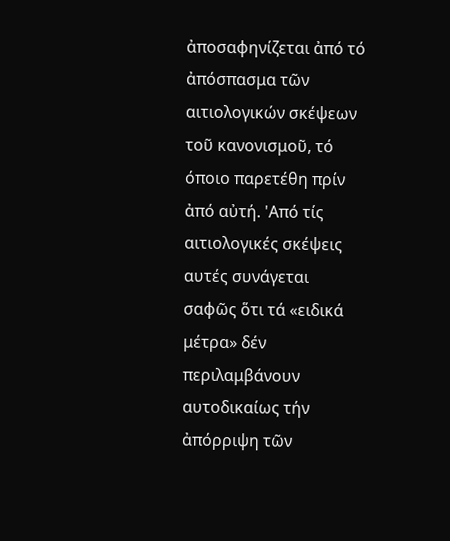ἀποσαφηνίζεται ἀπό τό ἀπόσπασμα τῶν αιτιολογικών σκέψεων τοῦ κανονισμοῦ, τό όποιο παρετέθη πρίν ἀπό αὐτή. 'Από τίς αιτιολογικές σκέψεις αυτές συνάγεται σαφῶς ὅτι τά «ειδικά μέτρα» δέν περιλαμβάνουν αυτοδικαίως τήν ἀπόρριψη τῶν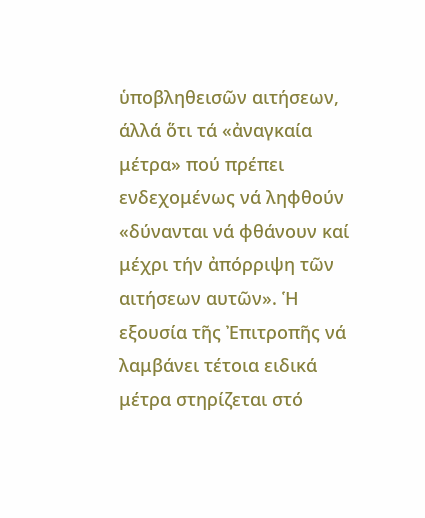ὑποβληθεισῶν αιτήσεων, άλλά ὅτι τά «ἀναγκαία μέτρα» πού πρέπει ενδεχομένως νά ληφθούν «δύνανται νά φθάνουν καί μέχρι τήν ἀπόρριψη τῶν αιτήσεων αυτῶν». Ἡ εξουσία τῆς Ἐπιτροπῆς νά λαμβάνει τέτοια ειδικά μέτρα στηρίζεται στό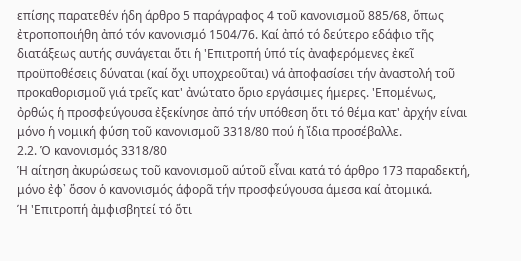επίσης παρατεθέν ήδη άρθρο 5 παράγραφος 4 τοῦ κανονισμοῦ 885/68, ὅπως ἐτροποποιήθη ἀπό τόν κανονισμό 1504/76. Καί ἀπό τό δεύτερο εδάφιο τῆς διατάξεως αυτής συνάγεται ὅτι ἡ 'Επιτροπή ὑπό τίς ἀναφερόμενες ἐκεῖ προϋποθέσεις δύναται (καί ὄχι υποχρεοῦται) νά ἀποφασίσει τήν ἀναστολή τοῦ προκαθορισμοῦ γιά τρεῖς κατ' ἀνώτατο ὅριο εργάσιμες ήμερες. 'Επομένως, ὀρθώς ἡ προσφεύγουσα ἐξεκίνησε ἀπό τήν υπόθεση ὅτι τό θέμα κατ' ἀρχήν είναι μόνο ἡ νομική φύση τοῦ κανονισμοῦ 3318/80 πού ἡ ἴδια προσέβαλλε.
2.2. Ὁ κανονισμός 3318/80
Ἡ αίτηση ἀκυρώσεως τοῦ κανονισμοῦ αύτοῦ εἶναι κατά τό άρθρο 173 παραδεκτή, μόνο ἐφ᾽ ὅσον ὁ κανονισμός άφορᾶ τήν προσφεύγουσα άμεσα καί ἀτομικά.
Ή 'Επιτροπή ἀμφισβητεί τό ὅτι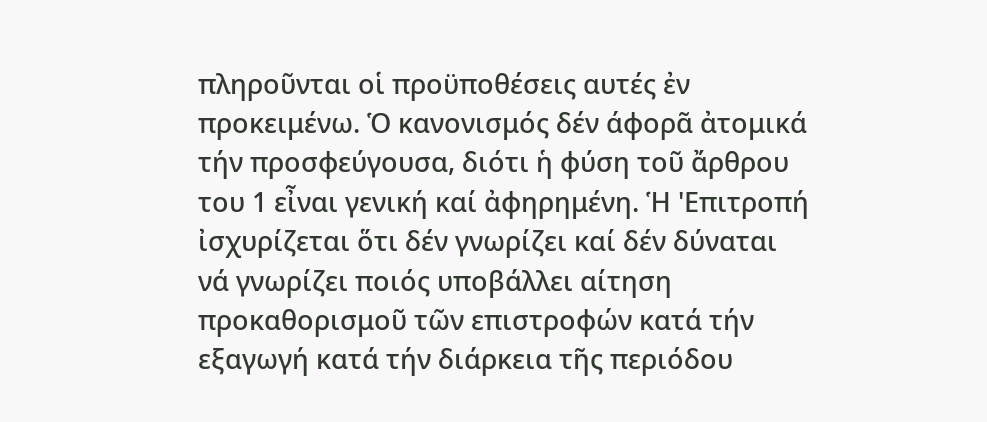πληροῦνται οἱ προϋποθέσεις αυτές ἐν προκειμένω. Ὁ κανονισμός δέν άφορᾶ ἀτομικά τήν προσφεύγουσα, διότι ἡ φύση τοῦ ἄρθρου του 1 εἶναι γενική καί ἀφηρημένη. Ἡ 'Επιτροπή ἰσχυρίζεται ὅτι δέν γνωρίζει καί δέν δύναται νά γνωρίζει ποιός υποβάλλει αίτηση προκαθορισμοῦ τῶν επιστροφών κατά τήν εξαγωγή κατά τήν διάρκεια τῆς περιόδου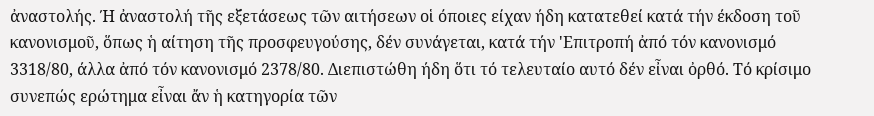ἀναστολής. Ή ἀναστολή τῆς εξετάσεως τῶν αιτήσεων οἱ όποιες είχαν ήδη κατατεθεί κατά τήν έκδοση τοῦ κανονισμοῦ, ὅπως ἡ αίτηση τῆς προσφευγούσης, δέν συνάγεται, κατά τήν 'Επιτροπή ἀπό τόν κανονισμό 3318/80, άλλα ἀπό τόν κανονισμό 2378/80. Διεπιστώθη ήδη ὅτι τό τελευταίο αυτό δέν εἶναι ὀρθό. Τό κρίσιμο συνεπώς ερώτημα εἶναι ἄν ἡ κατηγορία τῶν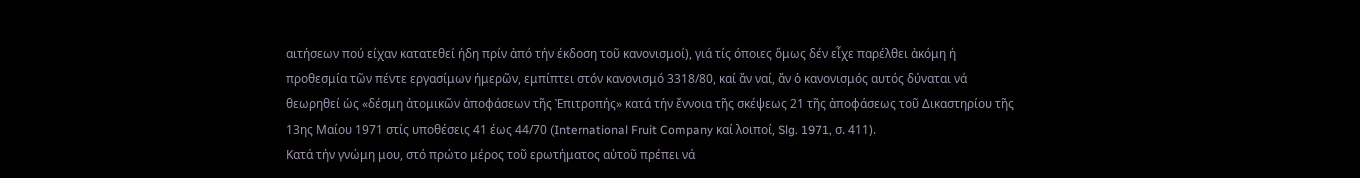αιτήσεων πού είχαν κατατεθεί ήδη πρίν ἀπό τήν έκδοση τοῦ κανονισμοί), γιά τίς όποιες ὅμως δέν εἶχε παρέλθει ἀκόμη ή προθεσμία τῶν πέντε εργασίμων ήμερῶν, εμπίπτει στόν κανονισμό 3318/80, καί ἄν ναί, ἄν ὁ κανονισμός αυτός δύναται νά θεωρηθεί ὡς «δέσμη ἀτομικῶν ἀποφάσεων τῆς Ἐπιτροπής» κατά τήν ἔννοια τῆς σκέψεως 21 τῆς ἀποφάσεως τοῦ Δικαστηρίου τῆς 13ης Μαίου 1971 στίς υποθέσεις 41 έως 44/70 (International Fruit Company καί λοιποί, Slg. 1971, σ. 411).
Κατά τήν γνώμη μου, στό πρώτο μέρος τοῦ ερωτήματος αὐτοῦ πρέπει νά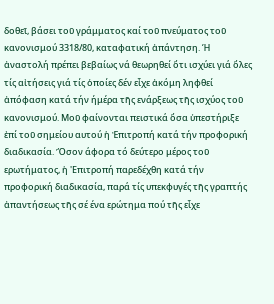δοθεῖ, βάσει τοῦ γράμματος καί τοῦ πνεύματος τοῦ κανονισμού 3318/80, καταφατική ἀπάντηση. Ή ἀναστολή πρέπει βεβαίως νά θεωρηθεί ὅτι ισχύει γιά ὅλες τίς αἰτήσεις γιά τίς ὁποίες δέν εἶχε ἀκόμη ληφθεί ἀπόφαση κατά τήν ήμέρα τῆς ενάρξεως τῆς ισχύος τοῦ κανονισμού. Μοῦ φαίνονται πειστικά ὅσα ὑπεστήριξε ἐπί τοῦ σημείου αυτού ἡ Ἐπιτροπή κατά τήν προφορική διαδικασία. Ὅσον άφορα τό δεύτερο μέρος τοῦ ερωτήματος, ἡ 'Επιτροπή παρεδέχθη κατά τήν προφορική διαδικασία, παρά τίς υπεκφυγές τῆς γραπτής ἀπαντήσεως τῆς σέ ένα ερώτημα πού τῆς εἶχε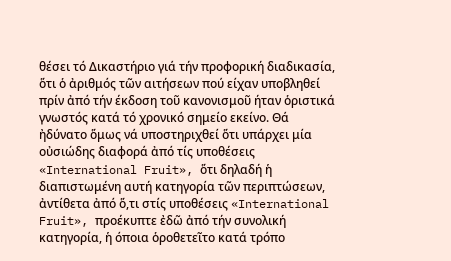θέσει τό Δικαστήριο γιά τήν προφορική διαδικασία, ὅτι ὁ ἀριθμός τῶν αιτήσεων πού είχαν υποβληθεί πρίν ἀπό τήν έκδοση τοῦ κανονισμοῦ ήταν ὁριστικά γνωστός κατά τό χρονικό σημείο εκείνο. Θά ἠδύνατο ὅμως νά υποστηριχθεί ὅτι υπάρχει μία οὐσιώδης διαφορά ἀπό τίς υποθέσεις «International Fruit», ὅτι δηλαδή ἡ διαπιστωμένη αυτή κατηγορία τῶν περιπτώσεων, ἀντίθετα ἀπό ὅ,τι στίς υποθέσεις «International Fruit», προέκυπτε ἐδῶ ἀπό τήν συνολική κατηγορία, ἡ όποια ὁροθετεῖτο κατά τρόπο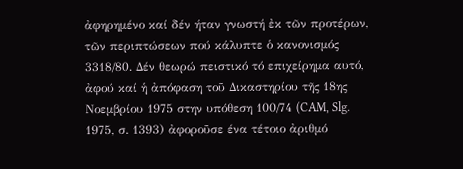ἀφηρημένο καί δέν ήταν γνωστή ἐκ τῶν προτέρων, τῶν περιπτώσεων πού κάλυπτε ὁ κανονισμός 3318/80. Δέν θεωρώ πειστικό τό επιχείρημα αυτό, ἀφού καί ἡ ἀπόφαση τοῦ Δικαστηρίου τῆς 18ης Νοεμβρίου 1975 στην υπόθεση 100/74 (CAM, Slg. 1975, σ. 1393) ἀφοροῦσε ένα τέτοιο ἀριθμό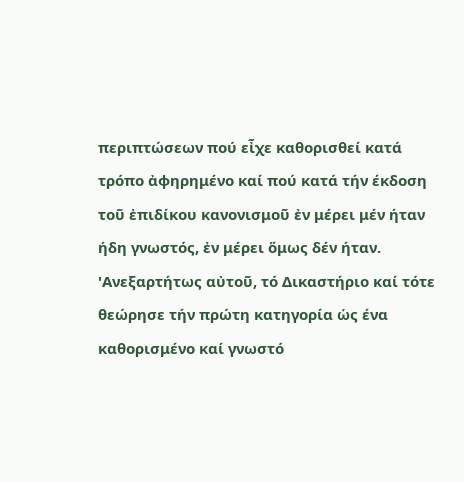περιπτώσεων πού εἶχε καθορισθεί κατά τρόπο ἀφηρημένο καί πού κατά τήν έκδοση τοῦ ἐπιδίκου κανονισμοῦ ἐν μέρει μέν ήταν ήδη γνωστός, ἐν μέρει ὅμως δέν ήταν. 'Ανεξαρτήτως αὐτοῦ, τό Δικαστήριο καί τότε θεώρησε τήν πρώτη κατηγορία ὡς ένα καθορισμένο καί γνωστό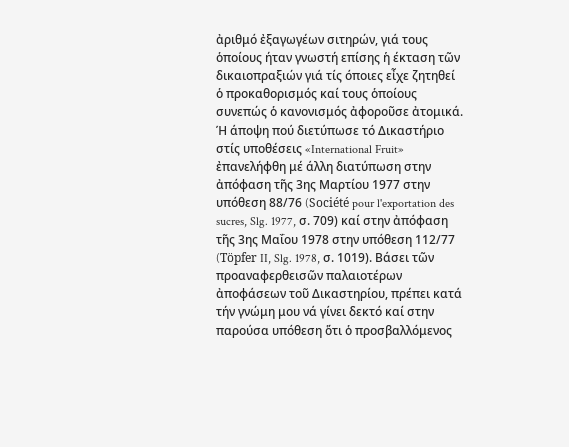ἀριθμό ἐξαγωγέων σιτηρών, γιά τους ὁποίους ήταν γνωστή επίσης ἡ έκταση τῶν δικαιοπραξιών γιά τίς όποιες εἶχε ζητηθεί ὁ προκαθορισμός καί τους ὁποίους συνεπώς ὁ κανονισμός ἀφοροῦσε ἀτομικά. Ή άποψη πού διετύπωσε τό Δικαστήριο στίς υποθέσεις «International Fruit» ἐπανελήφθη μέ άλλη διατύπωση στην ἀπόφαση τῆς 3ης Μαρτίου 1977 στην υπόθεση 88/76 (Société pour l'exportation des sucres, Slg. 1977, σ. 709) καί στην ἀπόφαση τῆς 3ης Μαΐου 1978 στην υπόθεση 112/77 (Töpfer II, Slg. 1978, σ. 1019). Βάσει τῶν προαναφερθεισῶν παλαιοτέρων ἀποφάσεων τοῦ Δικαστηρίου, πρέπει κατά τήν γνώμη μου νά γίνει δεκτό καί στην παρούσα υπόθεση ὅτι ὁ προσβαλλόμενος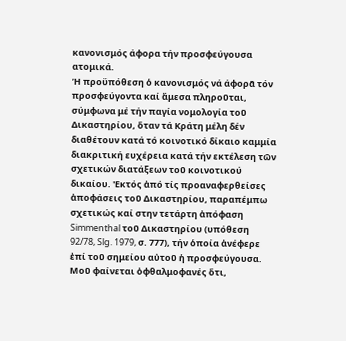κανονισμός άφορα τήν προσφεύγουσα ατομικά.
Ἡ προϋπόθεση ὁ κανονισμός νά άφορᾶ τόν προσφεύγοντα καί ἄμεσα πληροῦται, σύμφωνα μέ τήν παγία νομολογία τοῦ Δικαστηρίου, ὅταν τά Κράτη μέλη δέν διαθέτουν κατά τό κοινοτικό δίκαιο καμμία διακριτική ευχέρεια κατά τήν εκτέλεση τῶν σχετικών διατάξεων τοῦ κοινοτικού δικαίου. 'Εκτός ἀπό τίς προαναφερθείσες ἀποφάσεις τοῦ Δικαστηρίου, παραπέμπω σχετικώς καί στην τετάρτη ἀπόφαση Simmenthal τοῦ Δικαστηρίου (υπόθεση 92/78, Slg. 1979, σ. 777), τήν ὁποία ἀνέφερε ἐπί τοῦ σημείου αὐτοῦ ἡ προσφεύγουσα. Μοῦ φαίνεται ὀφθαλμοφανές ὅτι,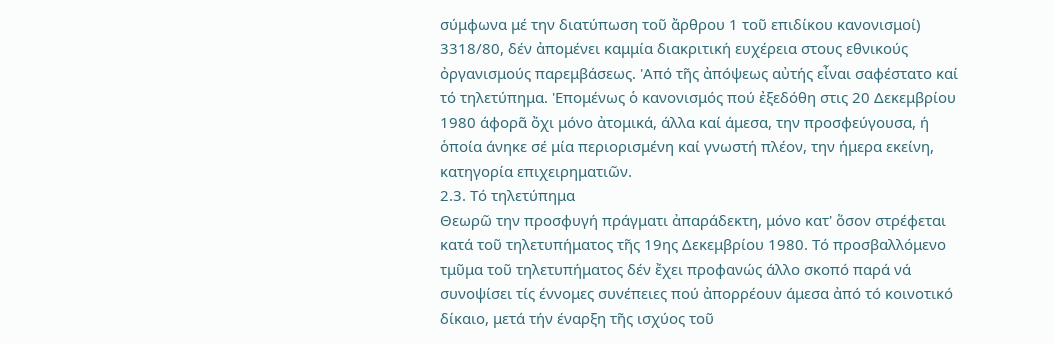σύμφωνα μέ την διατύπωση τοῦ ἄρθρου 1 τοῦ επιδίκου κανονισμοί) 3318/80, δέν ἀπομένει καμμία διακριτική ευχέρεια στους εθνικούς ὀργανισμούς παρεμβάσεως. 'Από τῆς ἀπόψεως αὐτής εἶναι σαφέστατο καί τό τηλετύπημα. 'Επομένως ὁ κανονισμός πού ἐξεδόθη στις 20 Δεκεμβρίου 1980 άφορᾶ ὄχι μόνο ἀτομικά, άλλα καί άμεσα, την προσφεύγουσα, ή ὁποία άνηκε σέ μία περιορισμένη καί γνωστή πλέον, την ήμερα εκείνη, κατηγορία επιχειρηματιῶν.
2.3. Τό τηλετύπημα
Θεωρῶ την προσφυγή πράγματι ἀπαράδεκτη, μόνο κατ' ὅσον στρέφεται κατά τοῦ τηλετυπήματος τῆς 19ης Δεκεμβρίου 1980. Τό προσβαλλόμενο τμῦμα τοῦ τηλετυπήματος δέν ἔχει προφανώς άλλο σκοπό παρά νά συνοψίσει τίς έννομες συνέπειες πού ἀπορρέουν άμεσα ἀπό τό κοινοτικό δίκαιο, μετά τήν έναρξη τῆς ισχύος τοῦ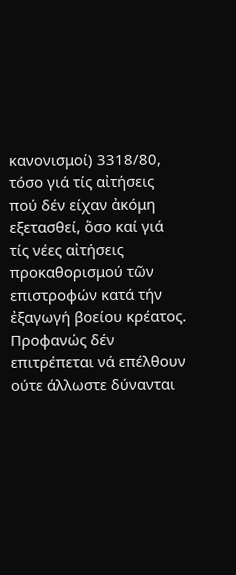κανονισμοί) 3318/80, τόσο γιά τίς αἰτήσεις πού δέν είχαν ἀκόμη εξετασθεί, ὅσο καί γιά τίς νέες αἰτήσεις προκαθορισμού τῶν επιστροφών κατά τήν ἐξαγωγή βοείου κρέατος. Προφανώς δέν επιτρέπεται νά επέλθουν ούτε άλλωστε δύνανται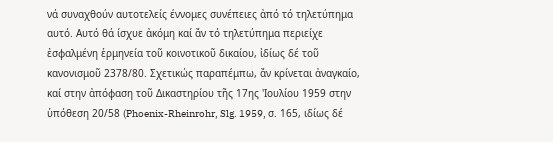νά συναχθούν αυτοτελείς έννομες συνέπειες ἀπό τό τηλετύπημα αυτό. Αυτό θά ίσχυε ἀκόμη καί ἄν τό τηλετύπημα περιείχε ἐσφαλμένη ἑρμηνεία τοῦ κοινοτικοῦ δικαίου, ἰδίως δέ τοῦ κανονισμοῦ 2378/80. Σχετικώς παραπέμπω, ἄν κρίνεται ἀναγκαίο, καί στην ἀπόφαση τοῦ Δικαστηρίου τῆς 17ης 'Ιουλίου 1959 στην ὑπόθεση 20/58 (Phoenix-Rheinrohr, Slg. 1959, σ. 165, ιδίως δέ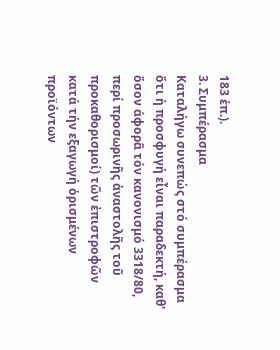183 ἑπ.).
3. Συμπέρασμα
Καταλήγω συνεπώς στό συμπέρασμα ὅτι ἡ προσφυγή εἶναι παραδεκτή, καθ' ὅσον άφορᾶ τόν κανονισμό 3318/80, περί προσωρινῆς ἀναστολῆς τοῦ προκαθορισμοί) τῶν ἐπιστροφῶν κατά τήν εξαγωγή ὁρισμένων προϊόντων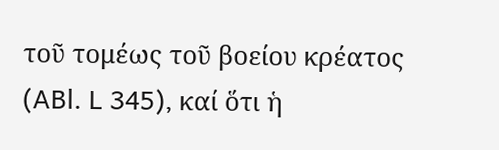τοῦ τομέως τοῦ βοείου κρέατος (ABl. L 345), καί ὅτι ἡ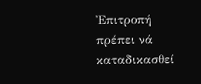Ἐπιτροπή πρέπει νά καταδικασθεί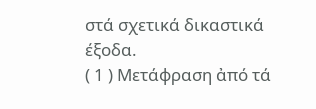στά σχετικά δικαστικά έξοδα.
( 1 ) Μετάφραση ἀπό τά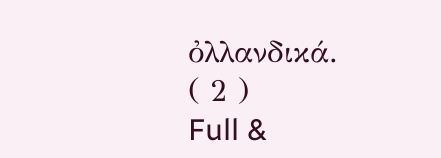ὀλλανδικά.
( 2 )
Full &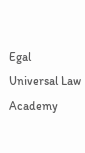Egal Universal Law Academy